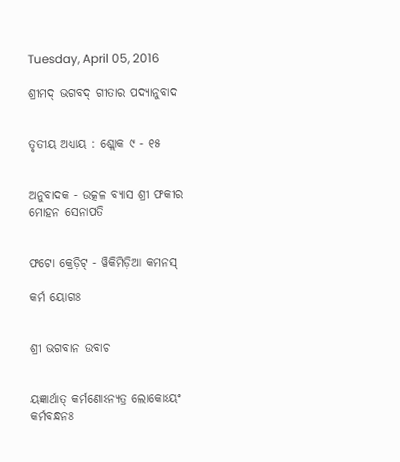Tuesday, April 05, 2016

ଶ୍ରୀମଦ୍ ଭଗବଦ୍ ଗୀତାର ପଦ୍ୟାନୁବାଦ


ତୃତୀୟ ଅଧ୍ୟାୟ : ଶ୍ଲୋକ ୯ - ୧୫


ଅନୁବାଦକ - ଉତ୍କଳ ବ୍ୟାସ ଶ୍ରୀ ଫକୀର ମୋହନ ସେନାପତି


ଫଟୋ କ୍ରେଡ଼ିଟ୍ - ୱିକିମିଡ଼ିଆ କମନସ୍

କର୍ମ ୟୋଗଃ


ଶ୍ରୀ ଭଗବାନ ଉବାଚ


ୟଜ୍ଞାର୍ଥାତ୍ କର୍ମଣୋଽନ୍ୟତ୍ର ଲୋକୋଽୟଂ କର୍ମବନ୍ଧନଃ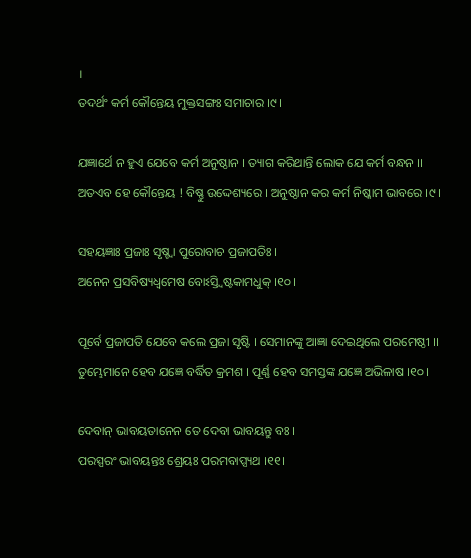।
ତଦର୍ଥଂ କର୍ମ କୌନ୍ତେୟ ମୁକ୍ତସଙ୍ଗଃ ସମାଚାର ।୯।

ଯଜ୍ଞାର୍ଥେ ନ ହୁଏ ଯେବେ କର୍ମ ଅନୁଷ୍ଠାନ । ତ୍ୟାଗ କରିଥାନ୍ତି ଲୋକ ଯେ କର୍ମ ବନ୍ଧନ ।।
ଅତଏବ ହେ କୌନ୍ତେୟ ! ବିଷ୍ଣୁ ଉଦ୍ଦେଶ୍ୟରେ । ଅନୁଷ୍ଠାନ କର କର୍ମ ନିଷ୍କାମ ଭାବରେ ।୯।

ସହୟଜ୍ଞାଃ ପ୍ରଜାଃ ସୃଷ୍ଚ୍ୱା ପୁରୋବାଚ ପ୍ରଜାପତିଃ ।
ଅନେନ ପ୍ରସବିଷ୍ୟଧ୍ୱମେଷ ବୋଽସ୍ତ୍ୱିଷ୍ଟକାମଧୁକ୍ ।୧୦।

ପୂର୍ବେ ପ୍ରଜାପତି ଯେବେ କଲେ ପ୍ରଜା ସୃଷ୍ଟି । ସେମାନଙ୍କୁ ଆଜ୍ଞା ଦେଇଥିଲେ ପରମେଷ୍ଠୀ ।।
ତୁମ୍ଭେମାନେ ହେବ ଯଜ୍ଞେ ବର୍ଦ୍ଧିତ କ୍ରମଶ । ପୂର୍ଣ୍ଣ ହେବ ସମସ୍ତଙ୍କ ଯଜ୍ଞେ ଅଭିଳାଷ ।୧୦।

ଦେବାନ୍ ଭାବୟତାନେନ ତେ ଦେବା ଭାବୟନ୍ତୁ ବଃ ।
ପରସ୍ପରଂ ଭାବୟନ୍ତଃ ଶ୍ରେୟଃ ପରମବାପ୍ସ୍ୟଥ ।୧୧।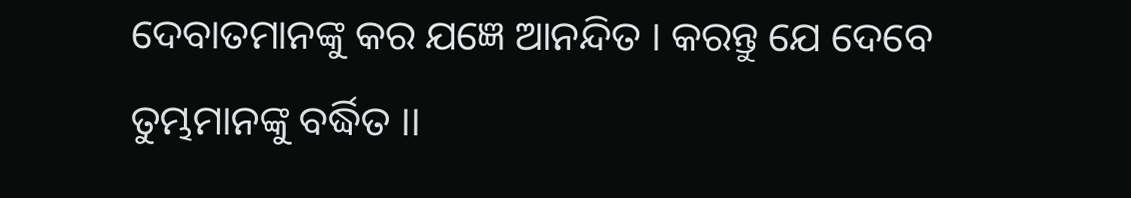ଦେବାତମାନଙ୍କୁ କର ଯଜ୍ଞେ ଆନନ୍ଦିତ । କରନ୍ତୁ ଯେ ଦେବେ ତୁମ୍ଭମାନଙ୍କୁ ବର୍ଦ୍ଧିତ ।।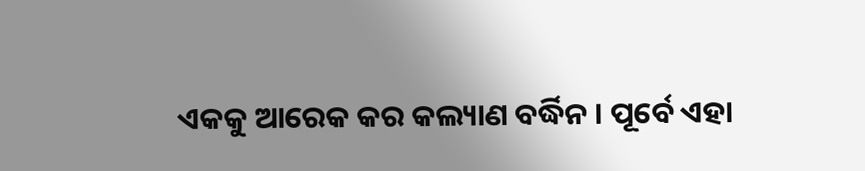ଏକକୁ ଆରେକ କର କଲ୍ୟାଣ ବର୍ଦ୍ଧିନ । ପୂର୍ବେ ଏହା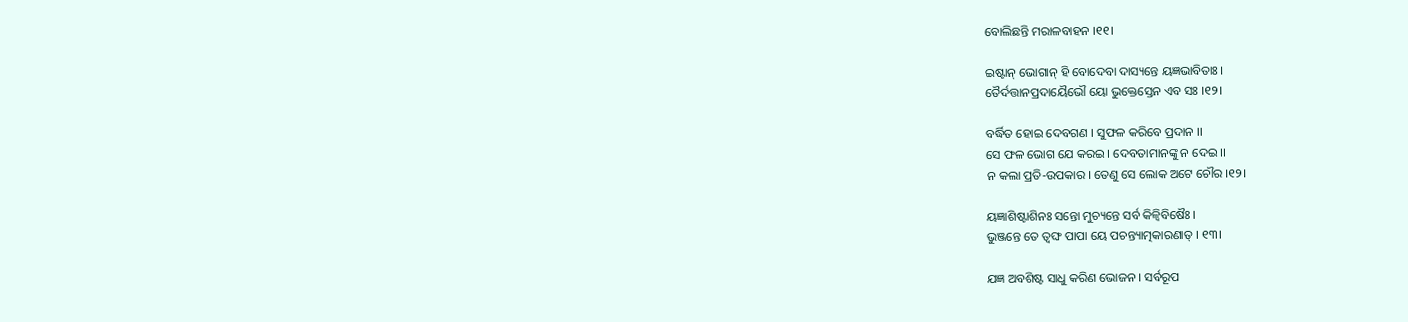ବୋଲିଛନ୍ତି ମରାଳବାହନ ।୧୧।

ଇଷ୍ଟାନ୍ ଭୋଗାନ୍ ହି ବୋଦେବା ଦାସ୍ୟନ୍ତେ ୟଜ୍ଞଭାବିତାଃ ।
ତୈର୍ଦତ୍ତାନପ୍ରଦାୟୈଭୌ ୟୋ ଭୁକ୍ତେସ୍ତେନ ଏବ ସଃ ।୧୨।

ବର୍ଦ୍ଧିତ ହୋଇ ଦେବଗଣ । ସୁଫଳ କରିବେ ପ୍ରଦାନ ।।
ସେ ଫଳ ଭୋଗ ଯେ କରଇ । ଦେବତାମାନଙ୍କୁ ନ ଦେଇ ।।
ନ କଲା ପ୍ରତି-ଉପକାର । ତେଣୁ ସେ ଲୋକ ଅଟେ ଚୌର ।୧୨।

ୟଜ୍ଞାଶିଷ୍ଟାଶିନଃ ସନ୍ତୋ ମୁଚ୍ୟନ୍ତେ ସର୍ବ କିଳ୍ୱିବିଷୈଃ ।
ଭୁଞ୍ଜନ୍ତେ ତେ ତ୍ୱଙ୍ଘ ପାପା ୟେ ପଚନ୍ତ୍ୟାତ୍ମକାରଣାତ୍ । ୧୩।

ଯଜ୍ଞ ଅବଶିଷ୍ଟ ସାଧୁ କରିଣ ଭୋଜନ । ସର୍ବରୂପ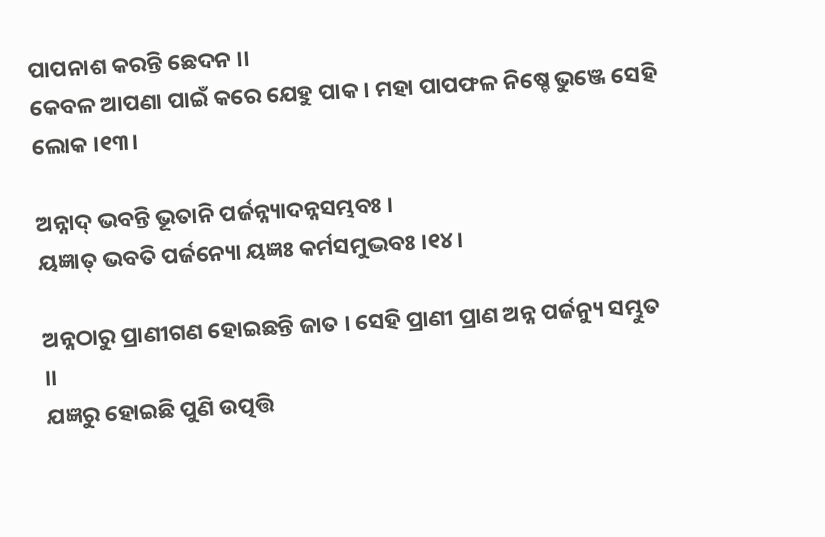ପାପନାଶ କରନ୍ତି ଛେଦନ ।।
କେବଳ ଆପଣା ପାଇଁ କରେ ଯେହୁ ପାକ । ମହା ପାପଫଳ ନିଷ୍ଚେ ଭୁଞ୍ଜେ ସେହି ଲୋକ ।୧୩।

ଅନ୍ନାଦ୍ ଭବନ୍ତି ଭୂତାନି ପର୍ଜନ୍ନ୍ୟାଦନ୍ନସମ୍ଭବଃ ।
ୟଜ୍ଞାତ୍ ଭବତି ପର୍ଜନ୍ୟୋ ୟଜ୍ଞଃ କର୍ମସମୁଦ୍ଭବଃ ।୧୪।

ଅନ୍ନଠାରୁ ପ୍ରାଣୀଗଣ ହୋଇଛନ୍ତି ଜାତ । ସେହି ପ୍ରାଣୀ ପ୍ରାଣ ଅନ୍ନ ପର୍ଜନ୍ୟୁ ସମ୍ଭୁତ ।।
ଯଜ୍ଞରୁ ହୋଇଛି ପୁଣି ଉତ୍ପତ୍ତି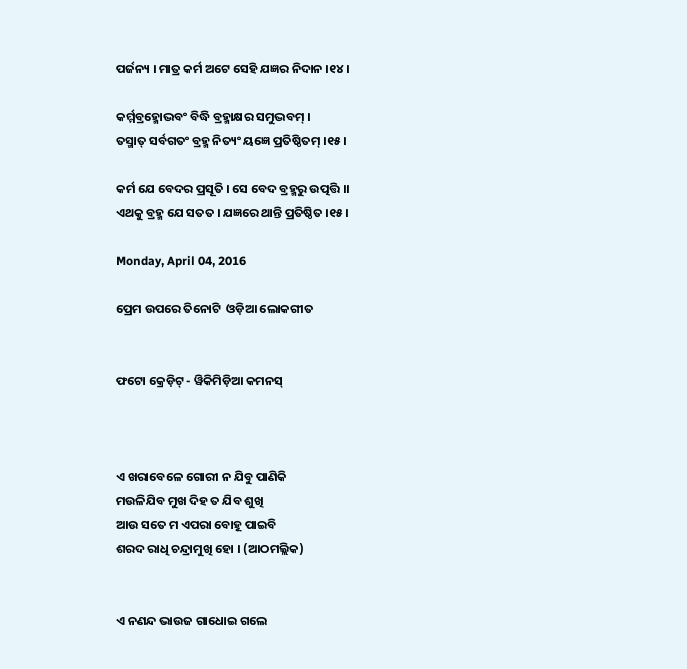ପର୍ଜନ୍ୟ । ମାତ୍ର କର୍ମ ଅଟେ ସେହି ଯଜ୍ଞର ନିଦାନ ।୧୪।

କର୍ମ୍ମବ୍ରହ୍ମୋଦ୍ଭବଂ ବିଦ୍ଧି ବ୍ରହ୍ମାକ୍ଷର ସମୁଦ୍ଭବମ୍ ।
ତସ୍ମାତ୍ ସର୍ବଗତଂ ବ୍ରହ୍ମ ନିତ୍ୟଂ ୟଜ୍ଞେ ପ୍ରତିଷ୍ଠିତମ୍ ।୧୫।

କର୍ମ ଯେ ବେଦର ପ୍ରସୂତି । ସେ ବେଦ ବ୍ରହ୍ମରୁ ଉତ୍ପତ୍ତି ।।
ଏଥକୁ ବ୍ରହ୍ମ ଯେ ସତତ । ଯଜ୍ଞରେ ଥାନ୍ତି ପ୍ରତିଷ୍ଠିତ ।୧୫।

Monday, April 04, 2016

ପ୍ରେମ ଉପରେ ତିନୋଟି  ଓଡ଼ିଆ ଲୋକଗୀତ


ଫଟୋ କ୍ରେଡ଼ିଟ୍ - ୱିକିମିଡ଼ିଆ କମନସ୍



ଏ ଖରାବେଳେ ଗୋରୀ ନ ଯିବୁ ପାଣିକି
ମଉଳିଯିବ ମୁଖ ଦିହ ତ ଯିବ ଶୁଖି
ଆଉ ସତେ ମ ଏପରା ବୋହୂ ପାଇବି
ଶରଦ ରାଧି ଚନ୍ଦ୍ରାମୁଖି ହୋ । (ଆଠମଲ୍ଲିକ)


ଏ ନଣନ୍ଦ ଭାଉଜ ଗାଧୋଇ ଗଲେ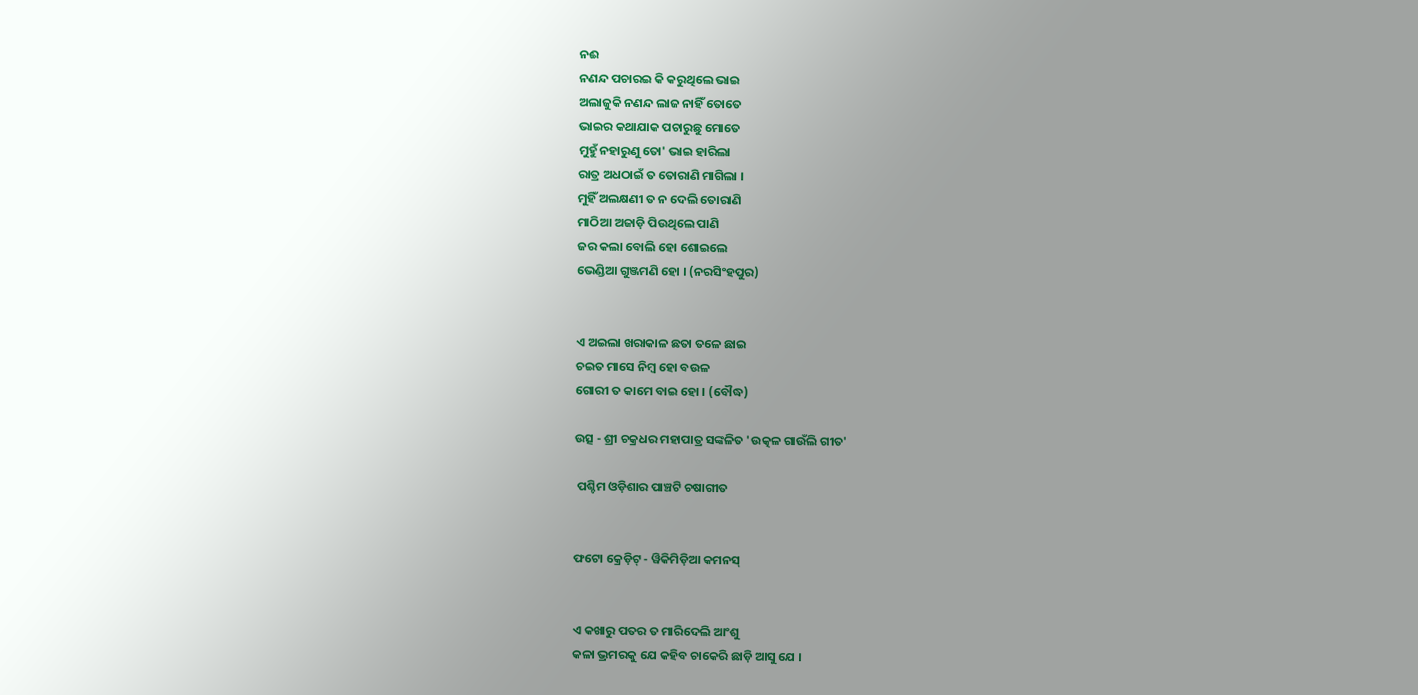ନଈ
ନଣନ୍ଦ ପଚାରଇ କି କରୁଥିଲେ ଭାଇ
ଅଲାଜୁକି ନଣନ୍ଦ ଲାଜ ନାହିଁ ତୋତେ
ଭାଇର କଥାଯାକ ପଚାରୁଛୁ ମୋତେ
ମୁହୁଁ ନହାରୁଣୁ ତୋ' ଭାଇ ହାରିଲା
ରାତ୍ର ଅଧଠାଇଁ ତ ତୋରାଣି ମାଗିଲା ।
ମୁହିଁ ଅଲକ୍ଷଣୀ ତ ନ ଦେଲି ତୋରାଣି
ମାଠିଆ ଅଜାଡ଼ି ପିଉଥିଲେ ପାଣି
ଜର କଲା ବୋଲି ହୋ ଶୋଇଲେ
ଭେଣ୍ଡିଆ ଗୁଞ୍ଜମଣି ହୋ । (ନରସିଂହପୁର)


ଏ ଅଇଲା ଖରାକାଳ ଛତା ତଳେ ଛାଇ
ଚଇତ ମାସେ ନିମ୍ବ ହୋ ବଉଳ
ଗୋରୀ ତ କାମେ ବାଇ ହୋ । (ବୌଦ୍ଧ)

ଉତ୍ସ - ଶ୍ରୀ ଚକ୍ରଧର ମହାପାତ୍ର ସଙ୍କଳିତ 'ଉତ୍କଳ ଗାଉଁଲି ଗୀତ'

 ପଶ୍ଚିମ ଓଡ଼ିଶାର ପାଞ୍ଚଟି ଚଷାଗୀତ


ଫଟୋ କ୍ରେଡ଼ିଟ୍ - ୱିକିମିଡ଼ିଆ କମନସ୍


ଏ କଖାରୁ ପତର ତ ମାରିଦେଲି ଆଂଶୁ
କଳା ଭ୍ରମରକୁ ଯେ କହିବ ଚାକେରି ଛାଡ଼ି ଆସୁ ଯେ ।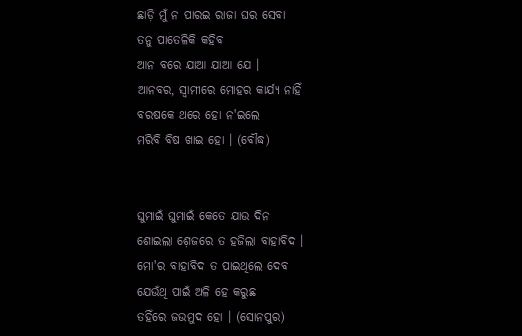ଛାଡ଼ି ମୁଁ ନ ପାରଇ ରାଜା ଘର ସେବା
ତନୁ ପାତେଳିକି କହିବ
ଆନ ବରେ ଯାଆ ଯାଆ ଯେ ।
ଆନବର, ସ୍ୱାମୀରେ ମୋହର କାର୍ଯ୍ୟ ନାହିଁ
ବରଷକେ ଥରେ ହୋ ନ'ଇଲେ
ମରିବି ବିଷ ଖାଇ ହୋ । (ବୌଦ୍ଧ)


ଘୁମାଇଁ ଘୁମାଇଁ କେତେ ଯାଉ ଦିନ
ଶୋଇଲା ଶ଼େଜରେ ତ ହଜିଲା ବାହାବିଦ ।
ମୋ'ର ବାହାବିଦ ତ ପାଇଥିଲେ ଦେବ
ଯେଉଁଥି ପାଇଁ ଅଳି ହେ କରୁଛ
ତହିଁରେ ଜଉମୁଦ ହୋ । (ସୋନପୁର)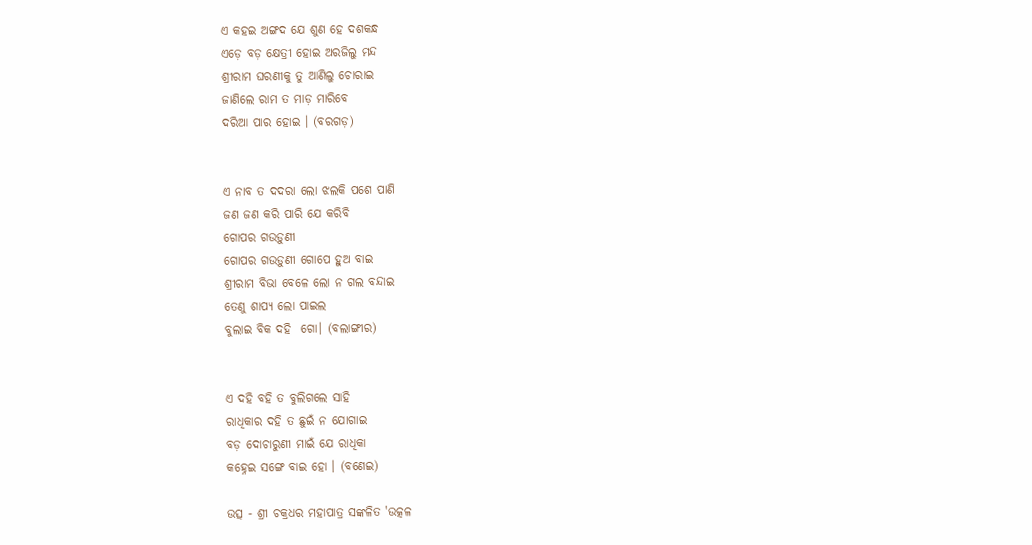ଏ କହଇ ଅଙ୍ଗଦ ଯେ ଶୁଣ ହେ ଦଶକନ୍ଧ
ଏଡ଼େ ବଡ଼ କ୍ଷେତ୍ରୀ ହୋଇ ଅରଜିଲୁ ମନ୍ଦ
ଶ୍ରୀରାମ ଘରଣୀକୁ ତୁ ଆଣିଲୁ ଚୋରାଇ
ଜାଣିଲେ ରାମ ତ ମାଡ଼ ମାରିବେ
ଦରିଆ ପାର ହୋଇ । (ବରଗଡ଼)


ଏ ନାବ ତ ଦଦରା ଲୋ ଝଲକି ପଶେ ପାଣି
ଜଣ ଜଣ କରି ପାରି ଯେ କରିବି
ଗୋପର ଗଉଡ଼ୁଣୀ
ଗୋପର ଗଉଡ଼ୁଣୀ ଗୋପେ ହୁଅ ବାଇ
ଶ୍ରୀରାମ ବିଭା ବେଳେ ଲୋ ନ ଗଲ ବନ୍ଦାଇ
ତେଣୁ ଶାପ୍ୟ ଲୋ ପାଇଲ
ବୁଲାଇ ବିକ ଦହି  ଗୋ। (ବଲାଙ୍ଗୀର)


ଏ ଦହି ବହି ତ ବୁଲିଗଲେ ସାହି
ରାଧିକାର ଦହି ତ ଛୁଇଁ ନ ଯୋଗାଇ
ବଡ଼ ଦୋଚାରୁଣୀ ମାଇଁ ଯେ ରାଧିକା
କହ୍ନେଇ ସଙ୍ଗେ ବାଇ ହୋ । (ବଣେଇ)

ଉତ୍ସ - ଶ୍ରୀ ଚକ୍ରଧର ମହାପାତ୍ର ସଙ୍କଳିତ 'ଉତ୍କଳ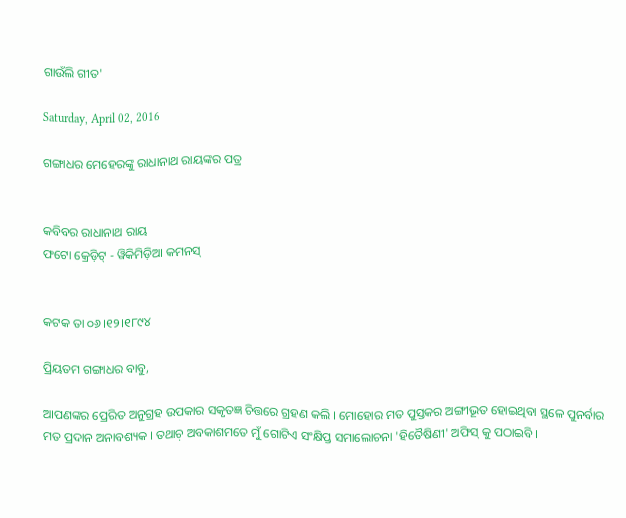ଗାଉଁଲି ଗୀତ'

Saturday, April 02, 2016

ଗଙ୍ଗାଧର ମେହେରଙ୍କୁ ରାଧାନାଥ ରାୟଙ୍କର ପତ୍ର


କବିବର ରାଧାନାଥ ରାୟ
ଫଟୋ କ୍ରେଡ଼ିଟ୍ - ୱିକିମିଡ଼ିଆ କମନସ୍


କଟକ ତା ୦୬।୧୨।୧୮୯୪

ପ୍ରିୟତମ ଗଙ୍ଗାଧର ବାବୁ,

ଆପଣଙ୍କର ପ୍ରେରିତ ଅନୁଗ୍ରହ ଉପକାର ସକୃତଜ୍ଞ ଚିତ୍ତରେ ଗ୍ରହଣ କଲି । ମୋହୋର ମତ ପୁସ୍ତକର ଅଙ୍ଗୀଭୂତ ହୋଇଥିବା ସ୍ଥଳେ ପୁନର୍ବାର ମତ ପ୍ରଦାନ ଅନାବଶ୍ୟକ । ତଥାଚ଼ ଅବକାଶମତେ ମୁଁ ଗୋଟିଏ ସଂକ୍ଷିପ୍ତ ସମାଲୋଚନା 'ହିତୈଷିଣୀ' ଅଫିସ୍ କୁ ପଠାଇବି ।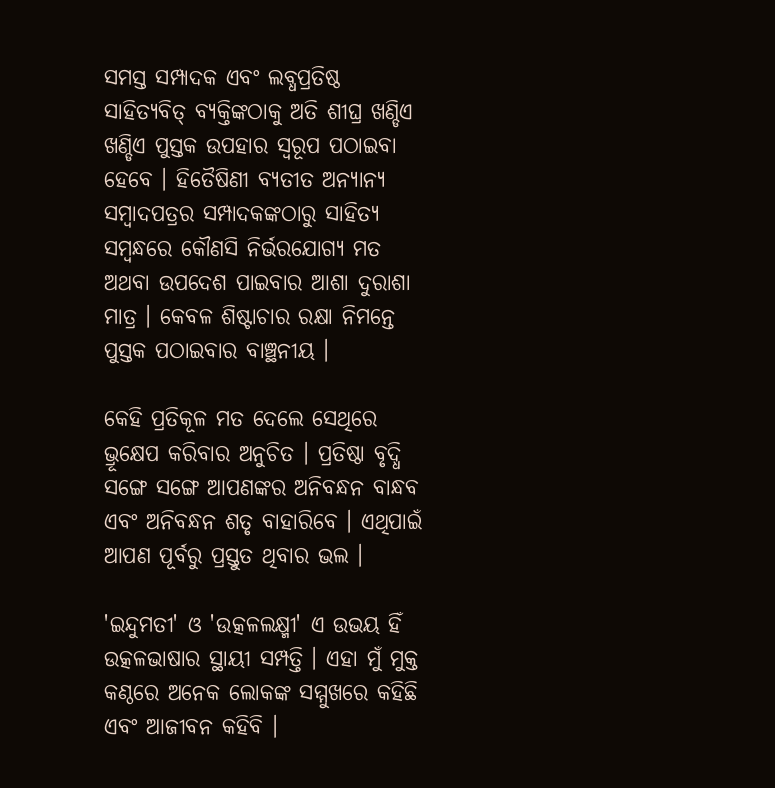ସମସ୍ତ ସମ୍ପାଦକ ଏବଂ ଲବ୍ଧପ୍ରତିଷ୍ଠ ସାହିତ୍ୟବିତ୍ ବ୍ୟକ୍ତିଙ୍କଠାକୁ ଅତି ଶୀଘ୍ର ଖଣ୍ଡିଏ ଖଣ୍ଡିଏ ପୁସ୍ତକ ଉପହାର ସ୍ୱରୂପ ପଠାଇବା ହେବେ । ହିତୈଷିଣୀ ବ୍ୟତୀତ ଅନ୍ୟାନ୍ୟ ସମ୍ବାଦପତ୍ରର ସମ୍ପାଦକଙ୍କଠାରୁ ସାହିତ୍ୟ ସମ୍ବନ୍ଧରେ କୌଣସି ନିର୍ଭରଯୋଗ୍ୟ ମତ ଅଥବା ଉପଦେଶ ପାଇବାର ଆଶା ଦୁରାଶା ମାତ୍ର । କେବଳ ଶିଷ୍ଟାଚାର ରକ୍ଷା ନିମନ୍ତେ ପୁସ୍ତକ ପଠାଇବାର ବାଞ୍ଛନୀୟ ।

କେହି ପ୍ରତିକୂଳ ମତ ଦେଲେ ସେଥିରେ ଭ୍ରୂକ୍ଷେପ କରିବାର ଅନୁଚିତ । ପ୍ରତିଷ୍ଠା ବୃଦ୍ଧି ସଙ୍ଗେ ସଙ୍ଗେ ଆପଣଙ୍କର ଅନିବନ୍ଧନ ବାନ୍ଧବ ଏବଂ ଅନିବନ୍ଧନ ଶତୃ ବାହାରିବେ । ଏଥିପାଇଁ ଆପଣ ପୂର୍ବରୁ ପ୍ରସ୍ତୁତ ଥିବାର ଭଲ ।

'ଇନ୍ଦୁମତୀ' ଓ 'ଉତ୍କଳଲକ୍ଷ୍ମୀ' ଏ ଉଭୟ ହିଁ ଉତ୍କଳଭାଷାର ସ୍ଥାୟୀ ସମ୍ପତ୍ତି । ଏହା ମୁଁ ମୁକ୍ତ କଣ୍ଠରେ ଅନେକ ଲୋକଙ୍କ ସମ୍ମୁଖରେ କହିଛି ଏବଂ ଆଜୀବନ କହିବି ।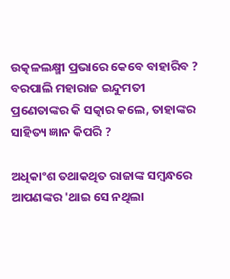ଉତ୍କଳଲକ୍ଷ୍ମୀ ପ୍ରଭାରେ କେବେ ବାହାରିବ ?  ବରପାଲି ମହାରାଜ ଇନ୍ଦୁମତୀ ପ୍ରଣେତାଙ୍କର କି ସତ୍କାର କଲେ, ତାହାଙ୍କର ସାହିତ୍ୟ ଜ୍ଞାନ କିପରି ?

ଅଧିକାଂଶ ତଥାକଥିତ ରାଜାଙ୍କ ସମ୍ବନ୍ଧରେ ଆପଣଙ୍କର 'ଥାଇ ସେ ନଥିଲା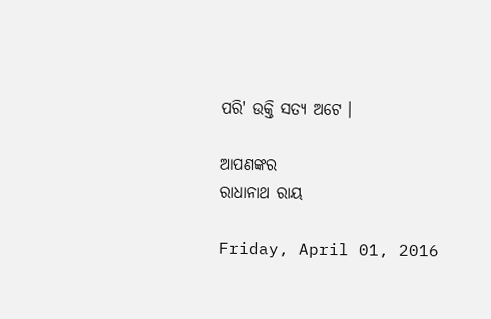ପରି' ଉକ୍ତି ସତ୍ୟ ଅଟେ ।

ଆପଣଙ୍କର
ରାଧାନାଥ ରାୟ

Friday, April 01, 2016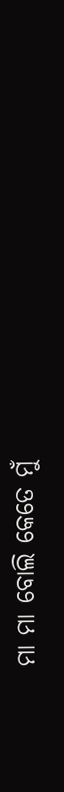ମା ମା ବୋଲି କେତେ ମୁଁ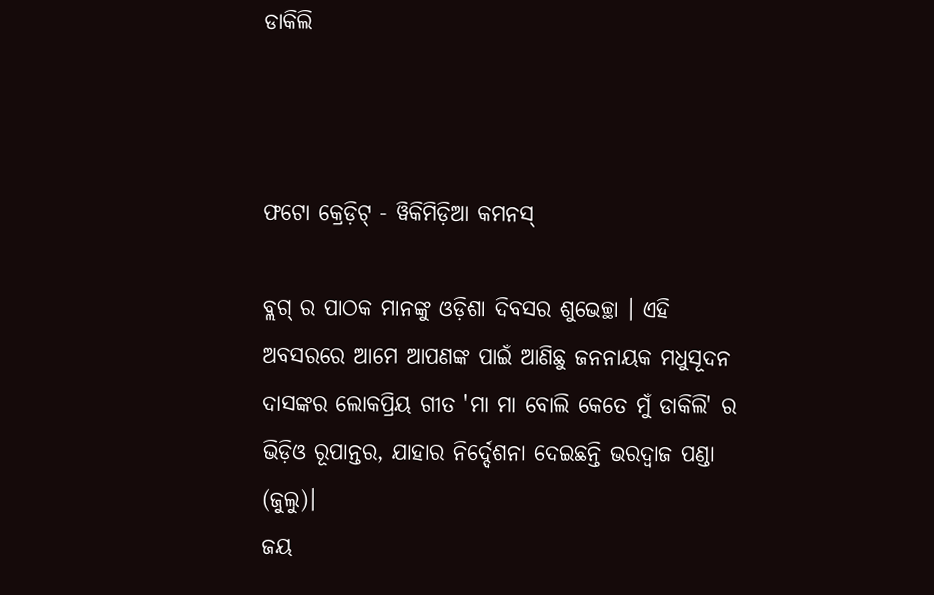ଡାକିଲି



ଫଟୋ କ୍ରେଡ଼ିଟ୍ - ୱିକିମିଡ଼ିଆ କମନସ୍

ବ୍ଲଗ୍ ର ପାଠକ ମାନଙ୍କୁ ଓଡ଼ିଶା ଦିବସର ଶୁଭେଚ୍ଛା । ଏହି ଅବସରରେ ଆମେ ଆପଣଙ୍କ ପାଇଁ ଆଣିଛୁ ଜନନାୟକ ମଧୁସୂଦନ ଦାସଙ୍କର ଲୋକପ୍ରିୟ ଗୀତ 'ମା ମା ବୋଲି କେତେ ମୁଁ ଡାକିଲି' ର ଭିଡ଼ିଓ ରୂପାନ୍ତର, ଯାହାର ନିର୍ଦ୍ଦେଶନା ଦେଇଛନ୍ତି ଭରଦ୍ୱାଜ ପଣ୍ଡା (ଜୁଲୁ)।
ଜୟ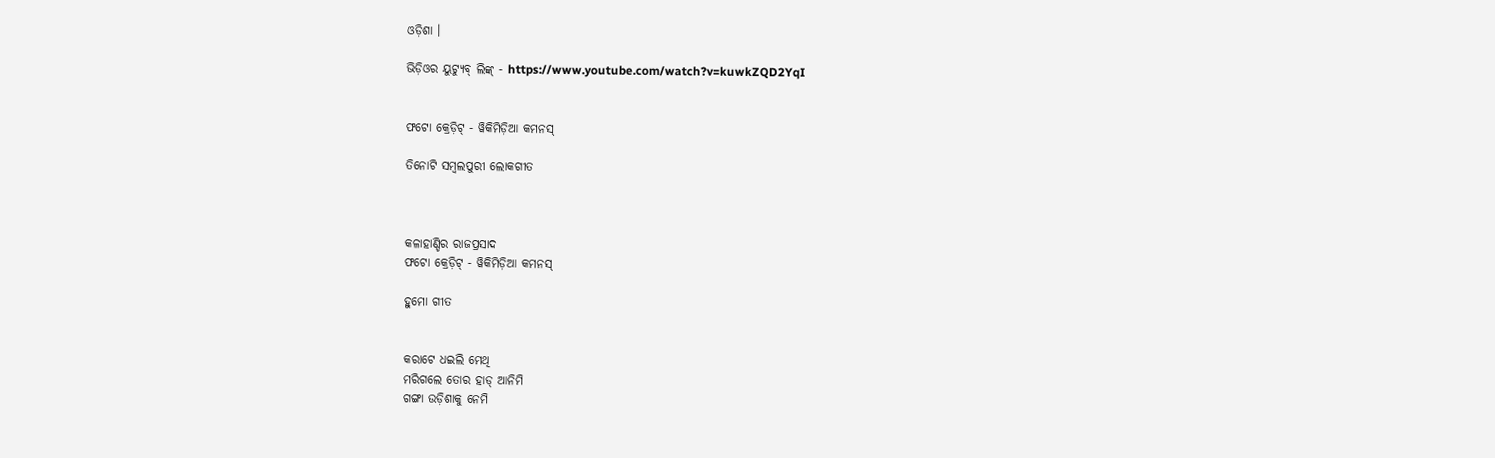ଓଡ଼ିଶା ।

ଭିଡ଼ିଓର ୟୁଟ୍ୟୁବ୍ ଲିଙ୍କ୍ - https://www.youtube.com/watch?v=kuwkZQD2YqI


ଫଟୋ କ୍ରେଡ଼ିଟ୍ - ୱିକିମିଡ଼ିଆ କମନସ୍

ତିନୋଟି ସମ୍ବଲପୁରୀ ଲୋକଗୀତ



କଳାହାଣ୍ଡିର ରାଜପ୍ରସାଦ
ଫଟୋ କ୍ରେଡ଼ିଟ୍ - ୱିକିମିଡ଼ିଆ କମନସ୍

ହୁମୋ ଗୀତ


କରାଟେ ଧଇଲି ମେଥି
ମରିଗଲେ ତୋର ହାଡ୍ ଆନିମି
ଗଙ୍ଗା ଉଡ଼ିଶାକୁ ନେମି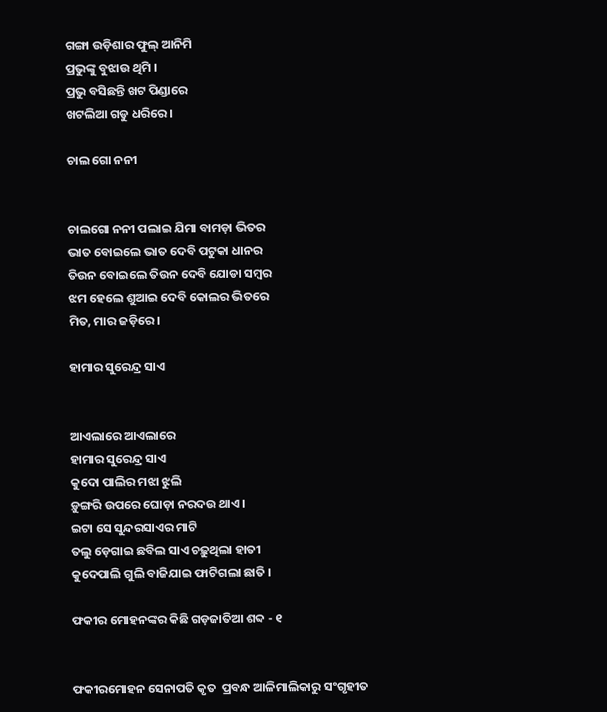ଗଙ୍ଗା ଉଡ଼ିଶାର ଫୁଲ୍ ଆନିମି
ପ୍ରଭୁଙ୍କୁ ବୁଝାଉ ଥିମି ।
ପ୍ରଭୁ ବସିଛନ୍ତି ଖଟ ପିଣ୍ଡାରେ
ଖଟଲିଆ ଗଡୁ ଧରିରେ ।

ଚାଲ ଗୋ ନନୀ


ଚାଲଗୋ ନନୀ ପଲାଇ ଯିମା ବାମଡ଼ା ଭିତର
ଭାତ ବୋଇଲେ ଭାତ ଦେବି ପଟୁକା ଧାନର
ତିଉନ ବୋଇଲେ ତିଉନ ଦେବି ଯୋଡା ସମ୍ବର
ଝମ ହେଲେ ଶୁଆଇ ଦେବି କୋଲର ଭିତରେ
ମିତ, ମାର ଜଡ଼ିରେ ।

ହାମାର ସୁରେନ୍ଦ୍ର ସାଏ


ଆଏଲାରେ ଆଏଲାରେ
ହାମାର ସୁରେନ୍ଦ୍ର ସାଏ
କୁଦୋ ପାଲିର ମଝା ଝୁଲି
ଡ଼ୁଙ୍ଗରି ଉପରେ ଘୋଡ଼ା ନରଦଉ ଥାଏ ।
ଇଟା ସେ ସୁନ୍ଦରସାଏର ମାଟି
ତଲୁ ଡ଼େଗାଇ ଛବିଲ ସାଏ ଚଢ଼ୁଥିଲା ହାତୀ
କୁଦେପାଲି ଗୁଲି ବାଜିଯାଇ ଫାଟିଗଲା ଛାତି ।

ଫକୀର ମୋହନଙ୍କର କିଛି ଗଡ଼ଜାତିଆ ଶବ୍ଦ - ୧


ଫକୀରମୋହନ ସେନାପତି କୃତ  ପ୍ରବନ୍ଧ ଆଳିମାଲିକାରୁ ସଂଗୃହୀତ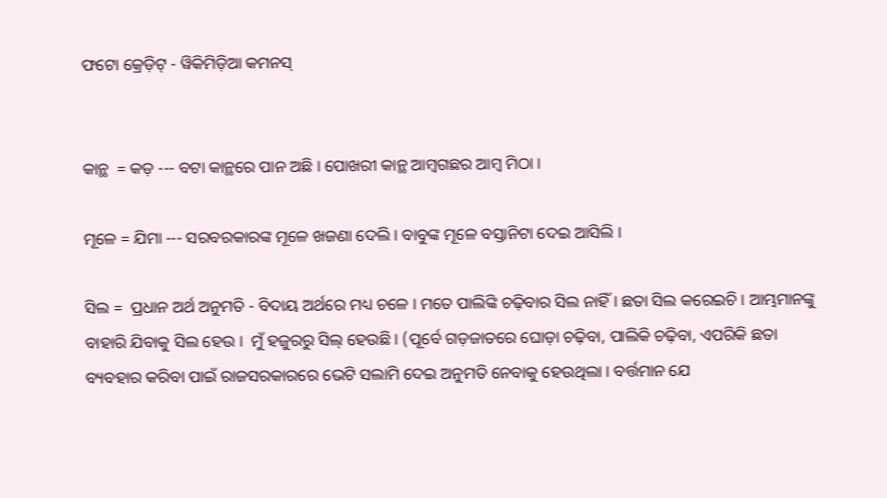ଫଟୋ କ୍ରେଡ଼ିଟ୍ - ୱିକିମିଡ଼ିଆ କମନସ୍


କାନ୍ଥ  = କଡ଼ --- ବଟା କାନ୍ଥରେ ପାନ ଅଛି । ପୋଖରୀ କାନ୍ଥ ଆମ୍ବଗଛର ଆମ୍ବ ମିଠା ।

ମୂଳେ = ଯିମା --- ସରବରକାରଙ୍କ ମୂଳେ ଖଜଣା ଦେଲି । ବାବୁଙ୍କ ମୂଳେ ବସ୍ତାନିଟା ଦେଇ ଆସିଲି ।

ସିଲ =  ପ୍ରଧାନ ଅର୍ଥ ଅନୁମତି - ବିଦାୟ ଅର୍ଥରେ ମଧ୍ୟ ଚଳେ । ମତେ ପାଲିଙ୍କି ଚଢ଼ିବାର ସିଲ ନାହିଁ । ଛତା ସିଲ କରେଇଚି । ଆମ୍ଭମାନଙ୍କୁ ବାହାରି ଯିବାକୁ ସିଲ ହେଉ ।  ମୁଁ ହଜୁରରୁ ସିଲ୍ ହେଉଛି । (ପୂର୍ବେ ଗଡ଼ଜାତରେ ଘୋଡ଼ା ଚଢ଼ିବା, ପାଲିକି ଚଢ଼ିବା, ଏପରିକି ଛତା ବ୍ୟବହାର କରିବା ପାଇଁ ରାଜସରକାରରେ ଭେଟି ସଲାମି ଦେଇ ଅନୁମତି ନେବାକୁ ହେଉଥିଲା । ବର୍ତ୍ତମାନ ଯେ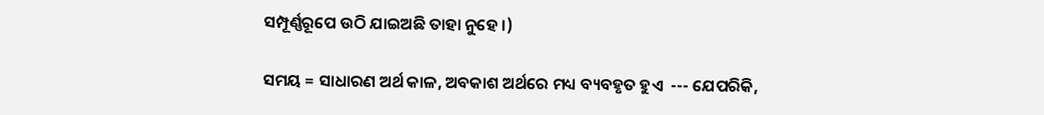ସମ୍ପୂର୍ଣ୍ଣରୂପେ ଉଠି ଯାଇଅଛି ତାହା ନୁହେ ।)

ସମୟ = ସାଧାରଣ ଅର୍ଥ କାଳ, ଅବକାଶ ଅର୍ଥରେ ମଧ୍ୟ ବ୍ୟବହୃତ ହୁଏ  --- ଯେପରିକି,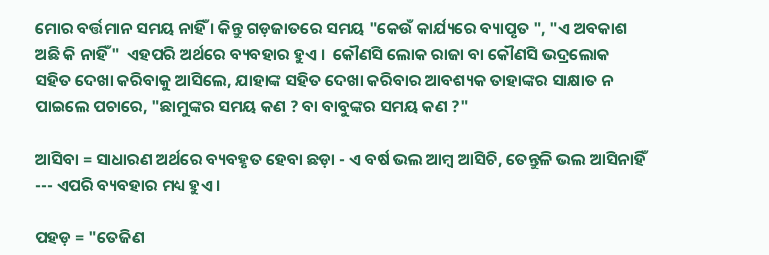ମୋର ବର୍ତ୍ତମାନ ସମୟ ନାହିଁ । କିନ୍ତୁ ଗଡ଼ଜାତରେ ସମୟ "କେଉଁ କାର୍ଯ୍ୟରେ ବ୍ୟାପୃତ ", "ଏ ଅବକାଶ ଅଛି କି ନାହିଁ"  ଏହପରି ଅର୍ଥରେ ବ୍ୟବହାର ହୁଏ ।  କୌଣସି ଲୋକ ରାଜା ବା କୌଣସି ଭଦ୍ରଲୋକ ସହିତ ଦେଖା କରିବାକୁ ଆସିଲେ, ଯାହାଙ୍କ ସହିତ ଦେଖା କରିବାର ଆବଶ୍ୟକ ତାହାଙ୍କର ସାକ୍ଷାତ ନ ପାଇଲେ ପଚାରେ, "ଛାମୁଙ୍କର ସମୟ କଣ ? ବା ବାବୁଙ୍କର ସମୟ କଣ ?"

ଆସିବା = ସାଧାରଣ ଅର୍ଥରେ ବ୍ୟବହୃତ ହେବା ଛଡ଼ା - ଏ ବର୍ଷ ଭଲ ଆମ୍ବ ଆସିଚି, ତେନ୍ତୁଳି ଭଲ ଆସିନାହିଁ --- ଏପରି ବ୍ୟବହାର ମଧ୍ୟ ହୁଏ ।

ପହଡ଼ = "ତେଜିଣ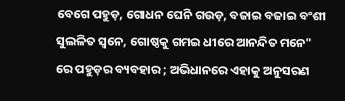ବେଗେ ପହୁଡ଼, ଗୋଧନ ଘେନି ଗଉଡ଼, ବଜାଇ ବଜାଇ ବଂଶୀ ସୁଲଳିତ ସ୍ୱନେ, ଗୋଷ୍ଠକୁ ଗମଇ ଧୀରେ ଆନନ୍ଦିତ ମନେ" ରେ ପହୁଡ଼ର ବ୍ୟବହାର ; ଅଭିଧାନରେ ଏହାକୁ ଅନୁସରଣ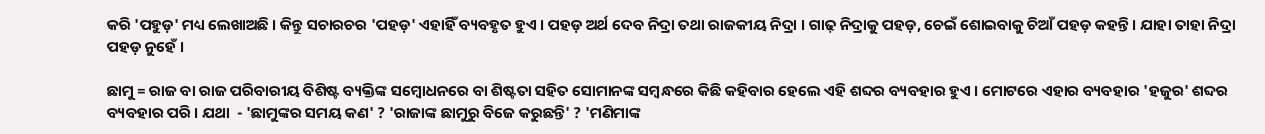କରି 'ପହୁଡ଼' ମଧ୍ୟ ଲେଖାଅଛି । କିନ୍ତୁ ସଚାରଚର 'ପହଡ଼' ଏହାହିଁ ବ୍ୟବହୃତ ହୁଏ । ପହଡ଼ ଅର୍ଥ ଦେବ ନିଦ୍ରା ତଥା ରାଜକୀୟ ନିଦ୍ରା । ଗାଢ଼ ନିଦ୍ରାକୁ ପହଡ଼, ଚେଇଁ ଶୋଇବାକୁ ଚିଆଁ ପହଡ଼ କହନ୍ତି । ଯାହା ତାହା ନିଦ୍ରା ପହଡ଼ ନୁହେଁ ।

ଛାମୁ = ରାଜ ବା ରାଜ ପରିବାରୀୟ ବିଶିଷ୍ଟ ବ୍ୟକ୍ତିଙ୍କ ସମ୍ବୋଧନରେ ବା ଶିଷ୍ଟତା ସହିତ ସୋମାନଙ୍କ ସମ୍ବନ୍ଧରେ କିଛି କହିବାର ହେଲେ ଏହି ଶବ୍ଦର ବ୍ୟବହାର ହୁଏ । ମୋଟରେ ଏହାର ବ୍ୟବହାର 'ହଜୁର' ଶବ୍ଦର ବ୍ୟବହାର ପରି । ଯଥା  - 'ଛାମୁଙ୍କର ସମୟ କଣ' ? 'ରାଜାଙ୍କ ଛାମୁରୁ ବିଜେ କରୁଛନ୍ତି' ? 'ମଣିମାଙ୍କ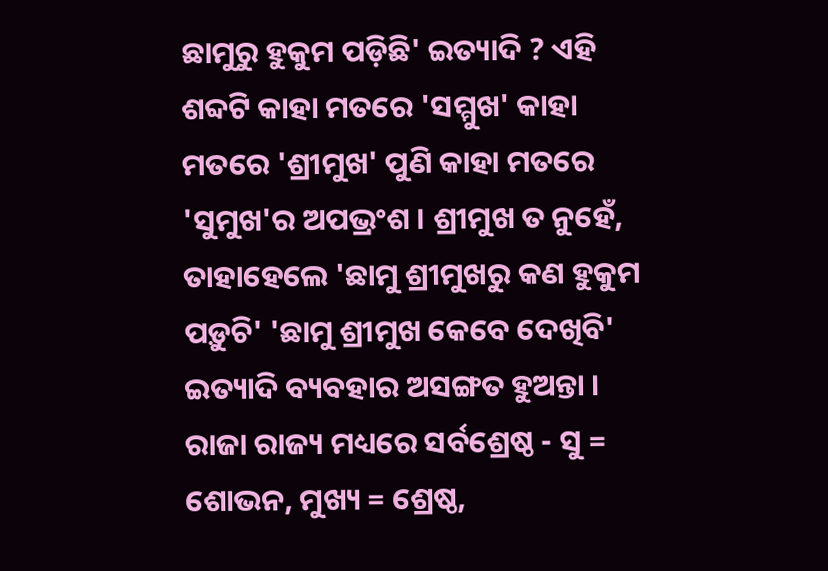ଛାମୁରୁ ହୁକୁମ ପଡ଼ିଛି' ଇତ୍ୟାଦି ? ଏହି ଶବ୍ଦଟି କାହା ମତରେ 'ସମ୍ମୁଖ' କାହା ମତରେ 'ଶ୍ରୀମୁଖ' ପୁଣି କାହା ମତରେ 'ସୁମୁଖ'ର ଅପଭ୍ରଂଶ । ଶ୍ରୀମୁଖ ତ ନୁହେଁ, ତାହାହେଲେ 'ଛାମୁ ଶ୍ରୀମୁଖରୁ କଣ ହୁକୁମ ପଡ଼ୁଚି' 'ଛାମୁ ଶ୍ରୀମୁଖ କେବେ ଦେଖିବି' ଇତ୍ୟାଦି ବ୍ୟବହାର ଅସଙ୍ଗତ ହୁଅନ୍ତା । ରାଜା ରାଜ୍ୟ ମଧ୍ୟରେ ସର୍ବଶ୍ରେଷ୍ଠ - ସୁ = ଶୋଭନ, ମୁଖ୍ୟ = ଶ୍ରେଷ୍ଠ,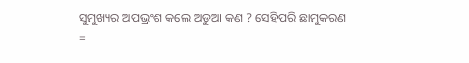ସୁମୁଖ୍ୟର ଅପଭ୍ରଂଶ କଲେ ଅଡୁଆ କଣ ? ସେହିପରି ଛାମୁକରଣ =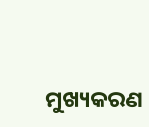ମୁଖ୍ୟକରଣ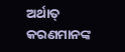ଅର୍ଥାତ୍ କରଣମାନଙ୍କ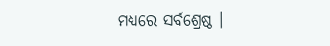ମଧ୍ୟରେ ସର୍ବଶ୍ରେଷ୍ଠ ।